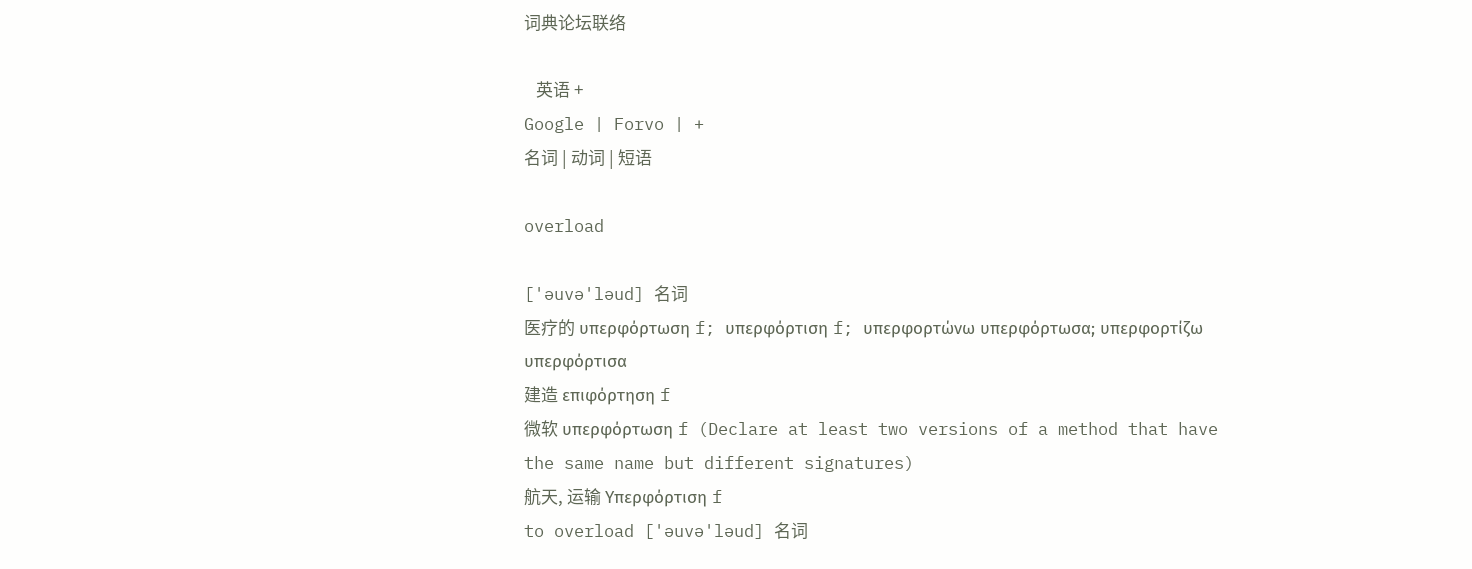词典论坛联络

   英语 +
Google | Forvo | +
名词 | 动词 | 短语

overload

['əuvə'ləud] 名词
医疗的 υπερφόρτωση f; υπερφόρτιση f; υπερφορτώνω υπερφόρτωσα; υπερφορτίζω υπερφόρτισα
建造 επιφόρτηση f
微软 υπερφόρτωση f (Declare at least two versions of a method that have the same name but different signatures)
航天, 运输 Υπερφόρτιση f
to overload ['əuvə'ləud] 名词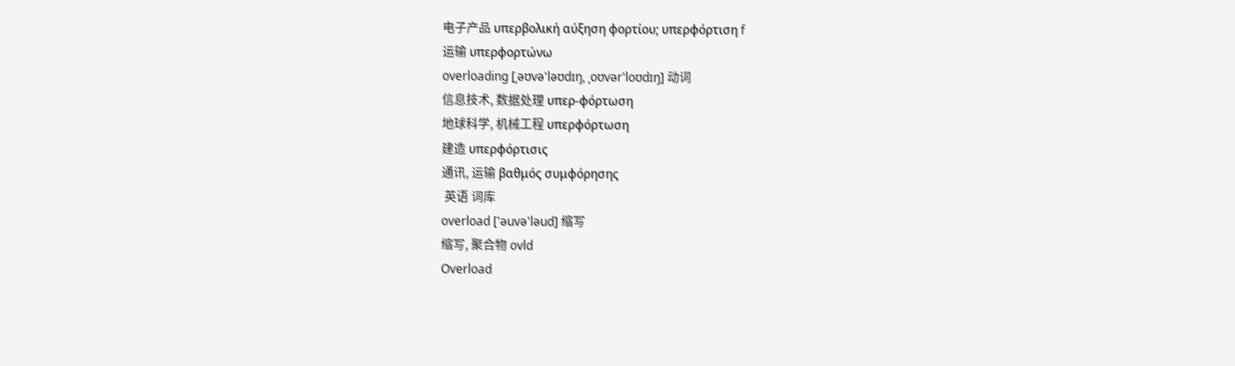电子产品 υπερβολική αύξηση φορτίου; υπερφόρτιση f
运输 υπερφορτώνω
overloading [ˌəʊvə'ləʊdɪŋ, ˌoʊvər'loʊdɪŋ] 动词
信息技术, 数据处理 υπερ-φόρτωση
地球科学, 机械工程 υπερφόρτωση
建造 υπερφόρτισις
通讯, 运输 βαθμός συμφόρησης
 英语 词库
overload ['əuvə'ləud] 缩写
缩写, 聚合物 ovld
Overload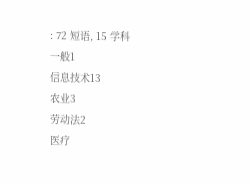: 72 短语, 15 学科
一般1
信息技术13
农业3
劳动法2
医疗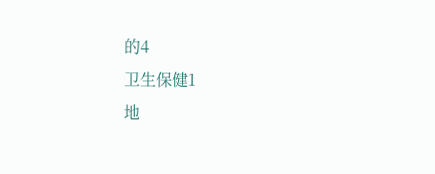的4
卫生保健1
地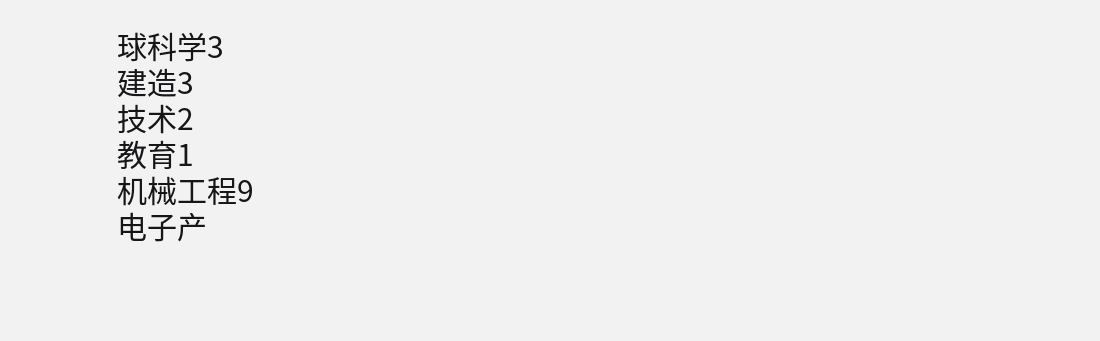球科学3
建造3
技术2
教育1
机械工程9
电子产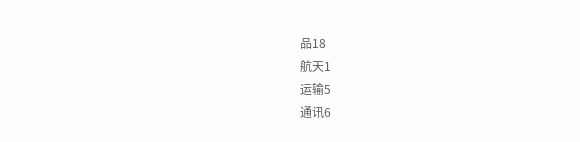品18
航天1
运输5
通讯6